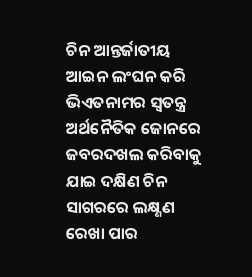ଚିନ ଆନ୍ତର୍ଜାତୀୟ ଆଇନ ଲଂଘନ କରି ଭିଏତନାମର ସ୍ବତନ୍ତ୍ର ଅର୍ଥନୈତିକ ଜୋନରେ ଜବରଦଖଲ କରିବାକୁ ଯାଇ ଦକ୍ଷିଣ ଚିନ ସାଗରରେ ଲକ୍ଷ୍ଣଣ ରେଖା ପାର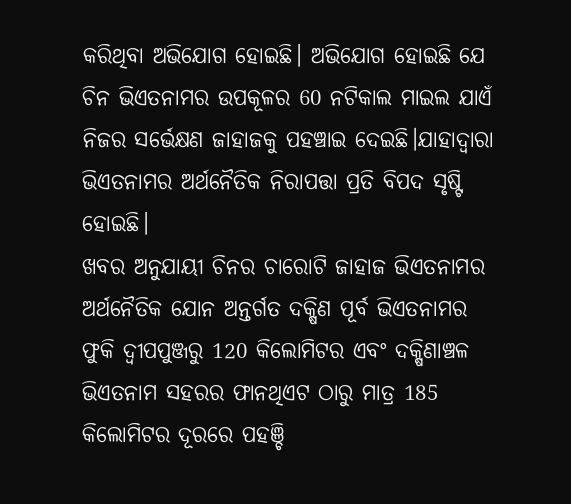କରିଥିବା ଅଭିଯୋଗ ହୋଇଛି। ଅଭିଯୋଗ ହୋଇଛି ଯେ ଚିନ ଭିଏତନାମର ଉପକୂଳର 60 ନଟିକାଲ ମାଇଲ ଯାଏଁ ନିଜର ସର୍ଭେକ୍ଷଣ ଜାହାଜକୁ ପହଞ୍ଚାଇ ଦେଇଛି।ଯାହାଦ୍ୱାରା ଭିଏତନାମର ଅର୍ଥନୈତିକ ନିରାପତ୍ତା ପ୍ରତି ବିପଦ ସୃଷ୍ଟି ହୋଇଛି।
ଖବର ଅନୁଯାୟୀ ଚିନର ଚାରୋଟି ଜାହାଜ ଭିଏତନାମର ଅର୍ଥନୈତିକ ଯୋନ ଅନ୍ତର୍ଗତ ଦକ୍ଷିଣ ପୂର୍ବ ଭିଏତନାମର ଫୁକି ଦ୍ୱୀପପୁଞ୍ଜରୁ 120 କିଲୋମିଟର ଏବଂ ଦକ୍ଷିଣାଞ୍ଚଳ ଭିଏତନାମ ସହରର ଫାନଥିଏଟ ଠାରୁ ମାତ୍ର 185 କିଲୋମିଟର ଦୂରରେ ପହଞ୍ଚି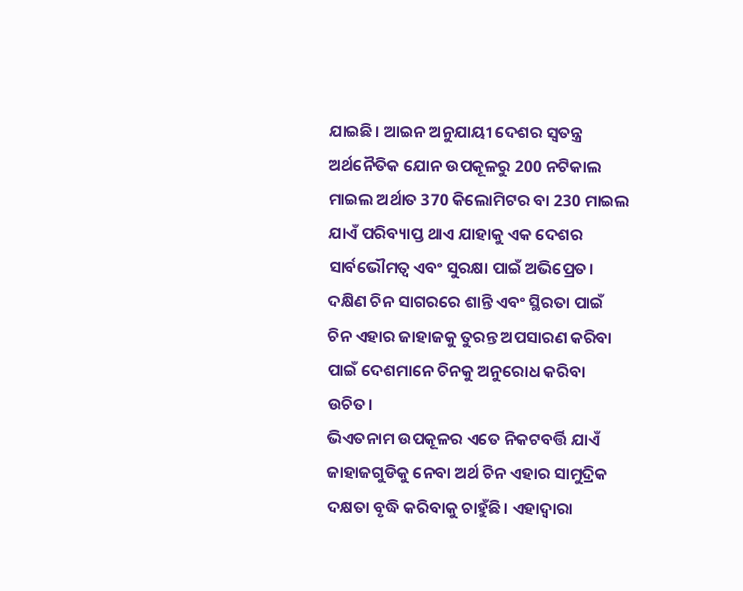ଯାଇଛି। ଆଇନ ଅନୁଯାୟୀ ଦେଶର ସ୍ୱତନ୍ତ୍ର ଅର୍ଥନୈତିକ ଯୋନ ଉପକୂଳରୁ 200 ନଟିକାଲ ମାଇଲ ଅର୍ଥାତ 370 କିଲୋମିଟର ବା 230 ମାଇଲ ଯାଏଁ ପରିବ୍ୟାପ୍ତ ଥାଏ ଯାହାକୁ ଏକ ଦେଶର ସାର୍ବଭୌମତ୍ୱ ଏବଂ ସୁରକ୍ଷା ପାଇଁ ଅଭିପ୍ରେତ। ଦକ୍ଷିଣ ଚିନ ସାଗରରେ ଶାନ୍ତି ଏବଂ ସ୍ଥିରତା ପାଇଁ ଚିନ ଏହାର ଜାହାଜକୁ ତୁରନ୍ତ ଅପସାରଣ କରିବା ପାଇଁ ଦେଶମାନେ ଚିନକୁ ଅନୁରୋଧ କରିବା ଉଚିତ।
ଭିଏତନାମ ଉପକୂଳର ଏତେ ନିକଟବର୍ତ୍ତି ଯାଏଁ ଜାହାଜଗୁଡିକୁ ନେବା ଅର୍ଥ ଚିନ ଏହାର ସାମୁଦ୍ରିକ ଦକ୍ଷତା ବୃଦ୍ଧି କରିବାକୁ ଚାହୁଁଛି। ଏହାଦ୍ୱାରା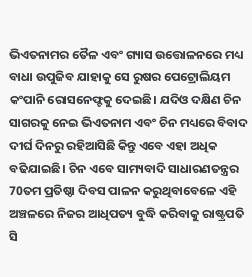ଭିଏତନାମର ତୈଳ ଏବଂ ଗ୍ୟାସ ଉତ୍ତୋଳନରେ ମଧ୍ୟ ବାଧା ଉପୁଜିବ ଯାହାକୁ ସେ ରୁଷର ପେଟ୍ରୋଲିୟମ କଂପାନି ରୋସନେଫ୍ଟକୁ ଦେଇଛି। ଯଦିଓ ଦକ୍ଷିଣ ଚିନ ସାଗରକୁ ନେଇ ଭିଏତନାମ ଏବଂ ଚିନ ମଧ୍ୟରେ ବିବାଦ ଦୀର୍ଘ ଦିନରୁ ରହିଆସିଛି କିନ୍ତୁ ଏବେ ଏହା ଅଧିକ ବଢିଯାଇଛି। ଚିନ ଏବେ ସାମ୍ୟବାଦି ସାଧାରଣତନ୍ତ୍ରର 70ତମ ପ୍ରତିଷ୍ଠା ଦିବସ ପାଳନ କରୁଥିବାବେଳେ ଏହି ଅଞ୍ଚଳରେ ନିଜର ଆଧିପତ୍ୟ ବୁଦ୍ଧି କରିବାକୁ ରାଷ୍ଟ୍ରପତି ସି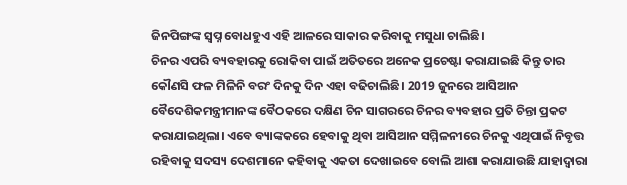ଜିନପିଙ୍ଗଙ୍କ ସ୍ୱପ୍ନ ବୋଧହୁଏ ଏହି ଆଳରେ ସାକାର କରିବାକୁ ମସୁଧା ଚାଲିଛି।
ଚିନର ଏପରି ବ୍ୟବହାରକୁ ରୋକିବା ପାଇଁ ଅତିତରେ ଅନେକ ପ୍ରଚେଷ୍ଟା କରାଯାଇଛି କିନ୍ତୁ ତାର କୌଣସି ଫଳ ମିଳିନି ବରଂ ଦିନକୁ ଦିନ ଏହା ବଢିଚାଲିଛି। 2019 ଜୁନରେ ଆସିଆନ ବୈଦେଶିକମନ୍ତ୍ରୀମାନଙ୍କ ବୈଠକରେ ଦକ୍ଷିଣ ଚିନ ସାଗରରେ ଚିନର ବ୍ୟବହାର ପ୍ରତି ଚିନ୍ତା ପ୍ରକଟ କରାଯାଇଥିଲା। ଏବେ ବ୍ୟାଙ୍କକରେ ହେବାକୁ ଥିବା ଆସିଆନ ସମ୍ମିଳନୀରେ ଚିନକୁ ଏଥିପାଇଁ ନିବୃତ୍ତ ରହିବାକୁ ସଦସ୍ୟ ଦେଶମାନେ କହିବାକୁ ଏକତା ଦେଖାଇବେ ବୋଲି ଆଶା କରାଯାଉଛି ଯାହାଦ୍ୱାରା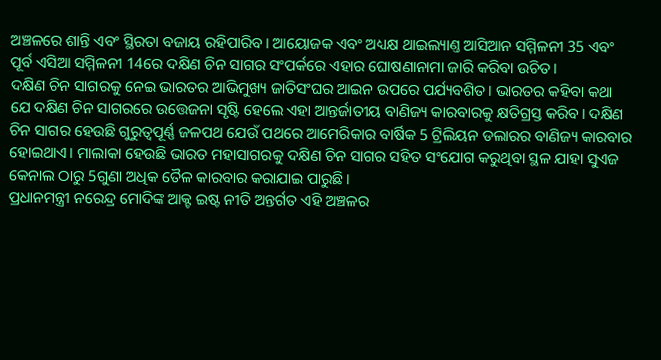ଅଞ୍ଚଳରେ ଶାନ୍ତି ଏବଂ ସ୍ଥିରତା ବଜାୟ ରହିପାରିବ। ଆୟୋଜକ ଏବଂ ଅଧ୍ୟକ୍ଷ ଥାଇଲ୍ୟାଣ୍ତ ଆସିଆନ ସମ୍ମିଳନୀ 35 ଏବଂ ପୂର୍ବ ଏସିଆ ସମ୍ମିଳନୀ 14ରେ ଦକ୍ଷିଣ ଚିନ ସାଗର ସଂପର୍କରେ ଏହାର ଘୋଷଣାନାମା ଜାରି କରିବା ଉଚିତ।
ଦକ୍ଷିଣ ଚିନ ସାଗରକୁ ନେଇ ଭାରତର ଆଭିମୁଖ୍ୟ ଜାତିସଂଘର ଆଇନ ଉପରେ ପର୍ଯ୍ୟବଶିତ। ଭାରତର କହିବା କଥା ଯେ ଦକ୍ଷିଣ ଚିନ ସାଗରରେ ଉତ୍ତେଜନା ସୃଷ୍ଟି ହେଲେ ଏହା ଆନ୍ତର୍ଜାତୀୟ ବାଣିଜ୍ୟ କାରବାରକୁ କ୍ଷତିଗ୍ରସ୍ତ କରିବ। ଦକ୍ଷିଣ ଚିନ ସାଗର ହେଉଛି ଗୁରୁତ୍ୱପୂର୍ଣ୍ଣ ଜଳପଥ ଯେଉଁ ପଥରେ ଆମେରିକାର ବାର୍ଷିକ 5 ଟ୍ରିଲିୟନ ଡଲାରର ବାଣିଜ୍ୟ କାରବାର ହୋଇଥାଏ। ମାଲାକା ହେଉଛି ଭାରତ ମହାସାଗରକୁ ଦକ୍ଷିଣ ଚିନ ସାଗର ସହିତ ସଂଯୋଗ କରୁଥିବା ସ୍ଥଳ ଯାହା ସୁଏଜ କେନାଲ ଠାରୁ 5ଗୁଣା ଅଧିକ ତୈଳ କାରବାର କରାଯାଇ ପାରୁଛି।
ପ୍ରଧାନମନ୍ତ୍ରୀ ନରେନ୍ଦ୍ର ମୋଦିଙ୍କ ଆକ୍ଟ ଇଷ୍ଟ ନୀତି ଅନ୍ତର୍ଗତ ଏହି ଅଞ୍ଚଳର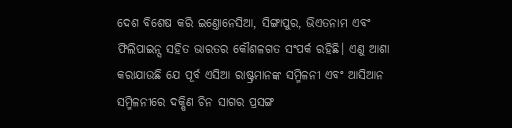ଦେଶ ବିଶେଷ କରି ଇଣ୍ତୋନେସିଆ, ସିଙ୍ଗାପୁର, ଭିଏତନାମ ଏବଂ ଫିଲିପାଇନ୍ସ ସହିତ ଭାରତର କୌଶଳଗତ ସଂପର୍କ ରହିଛି। ଏଣୁ ଆଶା କରାଯାଉଛି ଯେ ପୂର୍ବ ଏସିଆ ରାଷ୍ଟ୍ରମାନଙ୍କ ସମ୍ମିଳନୀ ଏବଂ ଆସିଆନ ସମ୍ମିଳନୀରେ ଦକ୍ଷିଣ ଚିନ ସାଗର ପ୍ରସଙ୍ଗ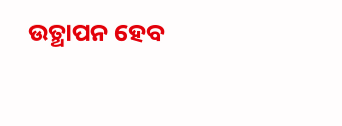ଉତ୍ଥାପନ ହେବ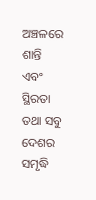ଅଞ୍ଚଳରେ ଶାନ୍ତି ଏବଂ ସ୍ଥିରତା ତଥା ସବୁ ଦେଶର ସମୃଦ୍ଧି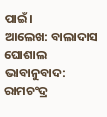ପାଇଁ।
ଆଲେଖ: ବାଲାଦାସ ଘୋଶାଲ
ଭାବାନୁବାଦ: ରାମଚଂଦ୍ର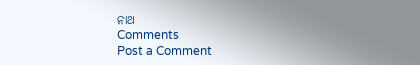ନାଥ
Comments
Post a Comment